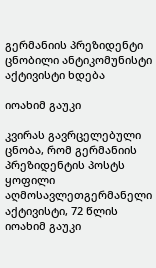გერმანიის პრეზიდენტი ცნობილი ანტიკომუნისტი აქტივისტი ხდება

იოახიმ გაუკი

კვირას გავრცელებული ცნობა, რომ გერმანიის პრეზიდენტის პოსტს ყოფილი აღმოსავლეთგერმანელი აქტივისტი, 72 წლის იოახიმ გაუკი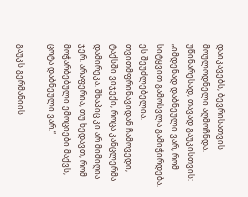დაიკავებს, ბევრისათვის მოულოდნელი აღმოჩნდა. უწინარესად, თავად გაუკისთვის: „იმდენად დაბნეული ვარ, რომ სიტყვით გამოსვლა გამიჭირდება. ეს შეუძლებელია. თვითმფრინავიდან ჩამოვედი, ტაქსში ვიჯექი, როცა კანცლერმა დამირეკა. შხაპიც კი არ მიმიღია ჯერ. არაფერია, თუ ხედავთ, რომ მოჭარბებული ემოციები მაქვს, ცოტა დაბნეული ვარ.“

გაუკს გერმანიის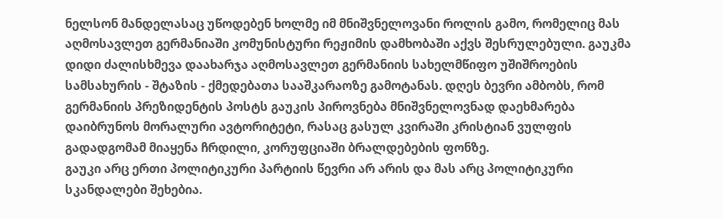ნელსონ მანდელასაც უწოდებენ ხოლმე იმ მნიშვნელოვანი როლის გამო, რომელიც მას აღმოსავლეთ გერმანიაში კომუნისტური რეჟიმის დამხობაში აქვს შესრულებული. გაუკმა დიდი ძალისხმევა დაახარჯა აღმოსავლეთ გერმანიის სახელმწიფო უშიშროების სამსახურის - შტაზის - ქმედებათა სააშკარაოზე გამოტანას. დღეს ბევრი ამბობს, რომ გერმანიის პრეზიდენტის პოსტს გაუკის პიროვნება მნიშვნელოვნად დაეხმარება დაიბრუნოს მორალური ავტორიტეტი, რასაც გასულ კვირაში კრისტიან ვულფის გადადგომამ მიაყენა ჩრდილი, კორუფციაში ბრალდებების ფონზე.
გაუკი არც ერთი პოლიტიკური პარტიის წევრი არ არის და მას არც პოლიტიკური სკანდალები შეხებია.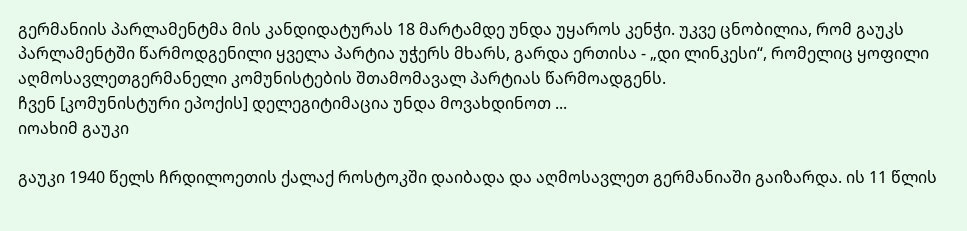გერმანიის პარლამენტმა მის კანდიდატურას 18 მარტამდე უნდა უყაროს კენჭი. უკვე ცნობილია, რომ გაუკს პარლამენტში წარმოდგენილი ყველა პარტია უჭერს მხარს, გარდა ერთისა - „დი ლინკესი“, რომელიც ყოფილი აღმოსავლეთგერმანელი კომუნისტების შთამომავალ პარტიას წარმოადგენს.
ჩვენ [კომუნისტური ეპოქის] დელეგიტიმაცია უნდა მოვახდინოთ ...
იოახიმ გაუკი

გაუკი 1940 წელს ჩრდილოეთის ქალაქ როსტოკში დაიბადა და აღმოსავლეთ გერმანიაში გაიზარდა. ის 11 წლის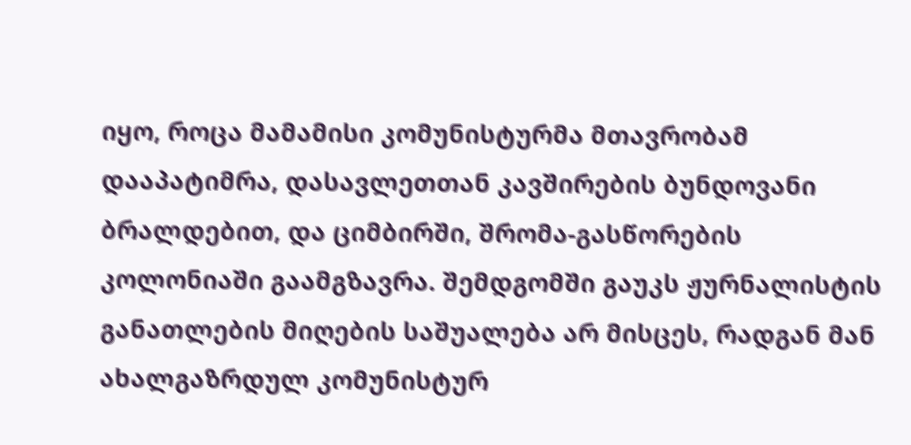იყო, როცა მამამისი კომუნისტურმა მთავრობამ დააპატიმრა, დასავლეთთან კავშირების ბუნდოვანი ბრალდებით, და ციმბირში, შრომა-გასწორების კოლონიაში გაამგზავრა. შემდგომში გაუკს ჟურნალისტის განათლების მიღების საშუალება არ მისცეს, რადგან მან ახალგაზრდულ კომუნისტურ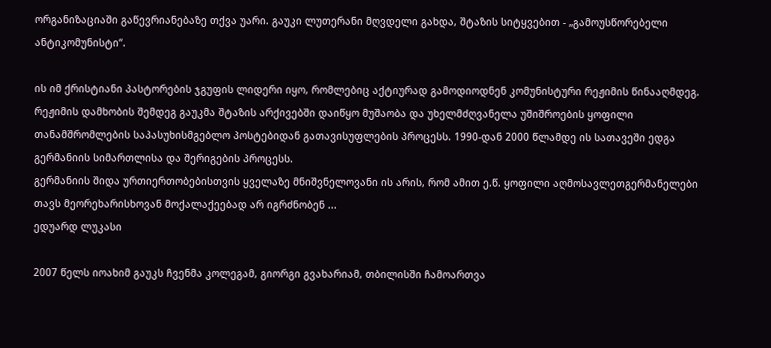ორგანიზაციაში გაწევრიანებაზე თქვა უარი. გაუკი ლუთერანი მღვდელი გახდა, შტაზის სიტყვებით - „გამოუსწორებელი ანტიკომუნისტი“.

ის იმ ქრისტიანი პასტორების ჯგუფის ლიდერი იყო, რომლებიც აქტიურად გამოდიოდნენ კომუნისტური რეჟიმის წინააღმდეგ. რეჟიმის დამხობის შემდეგ გაუკმა შტაზის არქივებში დაიწყო მუშაობა და უხელმძღვანელა უშიშროების ყოფილი თანამშრომლების საპასუხისმგებლო პოსტებიდან გათავისუფლების პროცესს. 1990-დან 2000 წლამდე ის სათავეში ედგა გერმანიის სიმართლისა და შერიგების პროცესს.
გერმანიის შიდა ურთიერთობებისთვის ყველაზე მნიშვნელოვანი ის არის, რომ ამით ე.წ. ყოფილი აღმოსავლეთგერმანელები თავს მეორეხარისხოვან მოქალაქეებად არ იგრძნობენ ...
ედუარდ ლუკასი

2007 წელს იოახიმ გაუკს ჩვენმა კოლეგამ, გიორგი გვახარიამ, თბილისში ჩამოართვა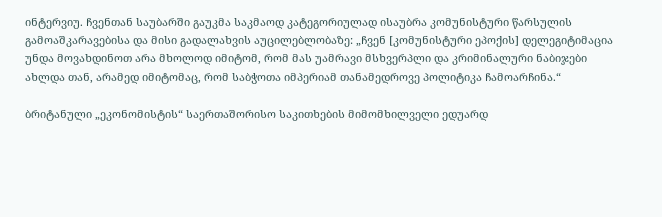ინტერვიუ. ჩვენთან საუბარში გაუკმა საკმაოდ კატეგორიულად ისაუბრა კომუნისტური წარსულის გამოაშკარავებისა და მისი გადალახვის აუცილებლობაზე: „ჩვენ [კომუნისტური ეპოქის] დელეგიტიმაცია უნდა მოვახდინოთ არა მხოლოდ იმიტომ, რომ მას უამრავი მსხვერპლი და კრიმინალური ნაბიჯები ახლდა თან, არამედ იმიტომაც, რომ საბჭოთა იმპერიამ თანამედროვე პოლიტიკა ჩამოარჩინა.“

ბრიტანული „ეკონომისტის“ საერთაშორისო საკითხების მიმომხილველი ედუარდ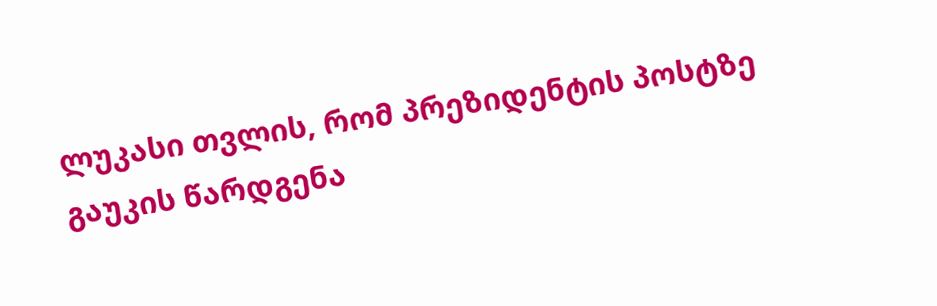ლუკასი თვლის, რომ პრეზიდენტის პოსტზე გაუკის წარდგენა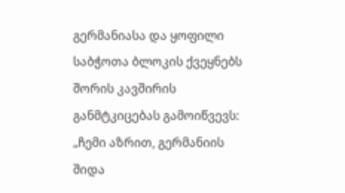გერმანიასა და ყოფილი საბჭოთა ბლოკის ქვეყნებს შორის კავშირის განმტკიცებას გამოიწვევს: „ჩემი აზრით, გერმანიის შიდა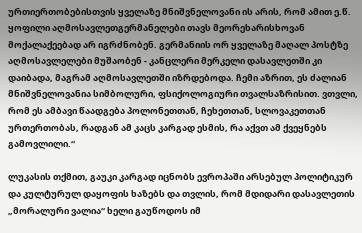ურთიერთობებისთვის ყველაზე მნიშვნელოვანი ის არის, რომ ამით ე.წ. ყოფილი აღმოსავლეთგერმანელები თავს მეორეხარისხოვან მოქალაქეებად არ იგრძნობენ. გერმანიის ორ ყველაზე მაღალ პოსტზე აღმოსავლელები მუშაობენ - კანცლერი მერკელი დასავლეთში კი დაიბადა, მაგრამ აღმოსავლეთში იზრდებოდა. ჩემი აზრით, ეს ძალიან მნიშვნელოვანია სიმბოლური, ფსიქოლოგიური თვალსაზრისით. ვთვლი, რომ ეს ამბავი წაადგება პოლონეთთან, ჩეხეთთან, სლოვაკეთთან ურთერთობას, რადგან ამ კაცს კარგად ესმის, რა აქვთ ამ ქვეყნებს გამოვლილი.“

ლუკასის თქმით, გაუკი კარგად იცნობს ევროპაში არსებულ პოლიტიკურ და კულტურულ დაყოფის ხაზებს და თვლის, რომ მდიდარი დასავლეთის „მორალური ვალია“ ხელი გაუწოდოს იმ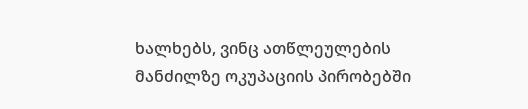ხალხებს, ვინც ათწლეულების მანძილზე ოკუპაციის პირობებში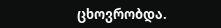ცხოვრობდა.